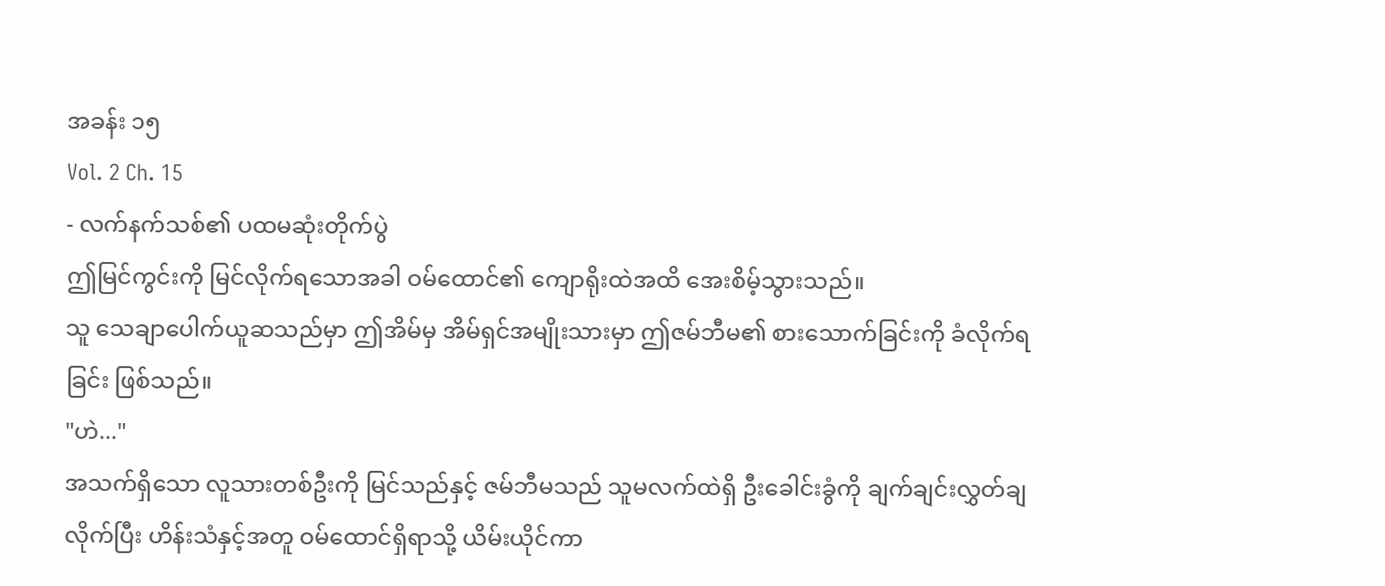အခန်း ၁၅
Vol. 2 Ch. 15
- လက်နက်သစ်၏ ပထမဆုံးတိုက်ပွဲ
ဤမြင်ကွင်းကို မြင်လိုက်ရသောအခါ ဝမ်ထောင်၏ ကျောရိုးထဲအထိ အေးစိမ့်သွားသည်။
သူ သေချာပေါက်ယူဆသည်မှာ ဤအိမ်မှ အိမ်ရှင်အမျိုးသားမှာ ဤဇမ်ဘီမ၏ စားသောက်ခြင်းကို ခံလိုက်ရခြင်း ဖြစ်သည်။
"ဟဲ..."
အသက်ရှိသော လူသားတစ်ဦးကို မြင်သည်နှင့် ဇမ်ဘီမသည် သူမလက်ထဲရှိ ဦးခေါင်းခွံကို ချက်ချင်းလွှတ်ချလိုက်ပြီး ဟိန်းသံနှင့်အတူ ဝမ်ထောင်ရှိရာသို့ ယိမ်းယိုင်ကာ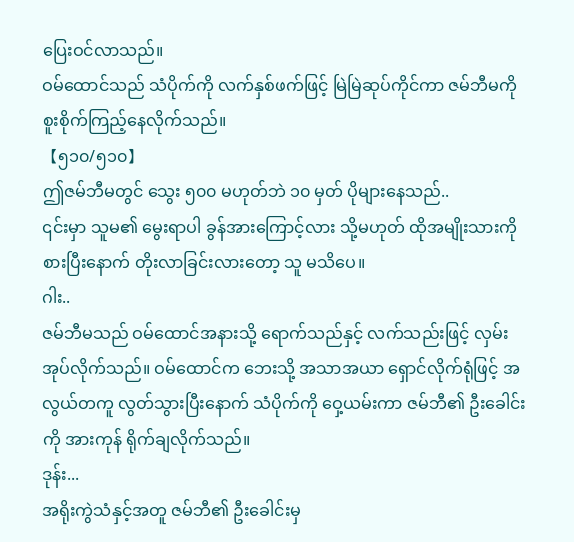ပြေးဝင်လာသည်။
ဝမ်ထောင်သည် သံပိုက်ကို လက်နှစ်ဖက်ဖြင့် မြဲမြဲဆုပ်ကိုင်ကာ ဇမ်ဘီမကို စူးစိုက်ကြည့်နေလိုက်သည်။
【၅၁၀/၅၁၀】
ဤဇမ်ဘီမတွင် သွေး ၅၀၀ မဟုတ်ဘဲ ၁၀ မှတ် ပိုများနေသည်..
၎င်းမှာ သူမ၏ မွေးရာပါ ခွန်အားကြောင့်လား သို့မဟုတ် ထိုအမျိုးသားကို စားပြီးနောက် တိုးလာခြင်းလားတော့ သူ မသိပေ။
ဂါး..
ဇမ်ဘီမသည် ဝမ်ထောင်အနားသို့ ရောက်သည်နှင့် လက်သည်းဖြင့် လှမ်းအုပ်လိုက်သည်။ ဝမ်ထောင်က ဘေးသို့ အသာအယာ ရှောင်လိုက်ရုံဖြင့် အလွယ်တကူ လွတ်သွားပြီးနောက် သံပိုက်ကို ဝှေ့ယမ်းကာ ဇမ်ဘီ၏ ဦးခေါင်းကို အားကုန် ရိုက်ချလိုက်သည်။
ဒုန်း...
အရိုးကွဲသံနှင့်အတူ ဇမ်ဘီ၏ ဦးခေါင်းမှ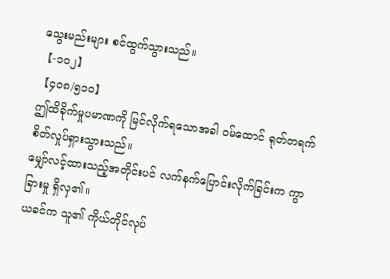သွေးမည်းများ စင်ထွက်သွားသည်။
【-၁၀၂】
【၄၀၈/၅၁၀】
ဤထိခိုက်မှုပမာဏကို မြင်လိုက်ရသောအခါ ဝမ်ထောင် ရုတ်တရက် စိတ်လှုပ်ရှားသွားသည်။
မျှော်လင့်ထားသည့်အတိုင်းပင် လက်နက်ပြောင်းလိုက်ခြင်းက ကွာခြားမှု ရှိလှ၏။
ယခင်က သူ၏ ကိုယ်တိုင်လုပ်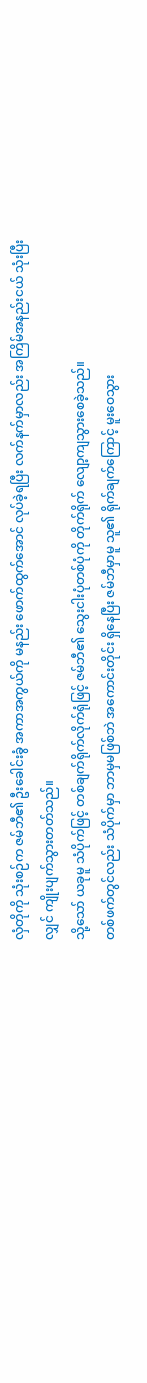လှံတိုကို သုံးစဉ်က ဇမ်ဘီ၏ ဦးခေါင်းခွံ အကာအကွယ်ကို မနည်း ဖောက်ထွက်အောင် လုပ်ခဲ့ရပြီး လက်နက်မှာလည်း အကြိမ်အနည်းငယ် သုံးပြီးလျှင် ကျိုးပျက်သွားတတ်သည်။
သို့သော် ယခုမူ သံပိုက်ဖြင့် တစ်ချက်ရိုက်လိုက်ရုံဖြင့် ဇမ်ဘီ၏ သွေးငါးပုံတစ်ပုံကို တိုက်ရိုက် လျော့ကျသွားစေခဲ့သည်။
တစ်ဖက်တွင်လည်း သံပိုက်မှာ ဘာမှမဖြစ်ဘဲ အကောင်းတိုင်း ရှိနေပြီး ဇမ်ဘီမှာမူ သူ၏ ရိုက်ချက်ကြောင့် မူးဝေသွား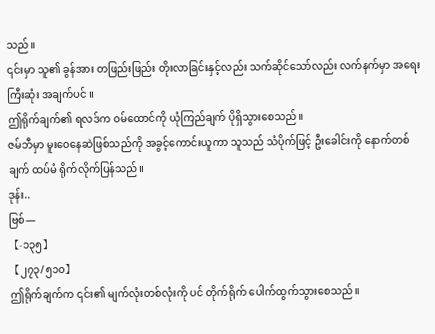သည်။
၎င်းမှာ သူ၏ ခွန်အား တဖြည်းဖြည်း တိုးလာခြင်းနှင့်လည်း သက်ဆိုင်သော်လည်း လက်နက်မှာ အရေးကြီးဆုံး အချက်ပင် ။
ဤရိုက်ချက်၏ ရလဒ်က ဝမ်ထောင်ကို ယုံကြည်ချက် ပိုရှိသွားစေသည်။
ဇမ်ဘီမှာ မူးဝေနေဆဲဖြစ်သည်ကို အခွင့်ကောင်းယူကာ သူသည် သံပိုက်ဖြင့် ဦးခေါင်းကို နောက်တစ်ချက် ထပ်မံ ရိုက်လိုက်ပြန်သည်။
ဒုန်း..
ဗြစ်—
【-၁၃၅】
【၂၇၃/၅၁၀】
ဤရိုက်ချက်က ၎င်း၏ မျက်လုံးတစ်လုံးကို ပင် တိုက်ရိုက် ပေါက်ထွက်သွားစေသည်။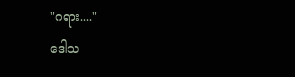"ဂရား...."
ဒေါသ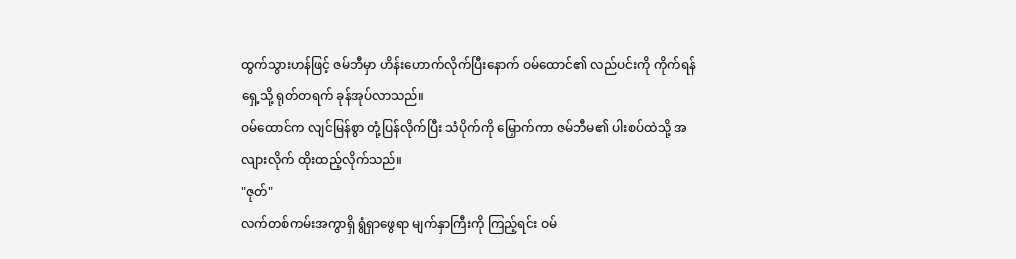ထွက်သွားဟန်ဖြင့် ဇမ်ဘီမှာ ဟိန်းဟောက်လိုက်ပြီးနောက် ဝမ်ထောင်၏ လည်ပင်းကို ကိုက်ရန် ရှေ့သို့ ရုတ်တရက် ခုန်အုပ်လာသည်။
ဝမ်ထောင်က လျင်မြန်စွာ တုံ့ပြန်လိုက်ပြီး သံပိုက်ကို မြှောက်ကာ ဇမ်ဘီမ၏ ပါးစပ်ထဲသို့ အလျားလိုက် ထိုးထည့်လိုက်သည်။
"ဇုတ်"
လက်တစ်ကမ်းအကွာရှိ ရွံရှာဖွေရာ မျက်နှာကြီးကို ကြည့်ရင်း ဝမ်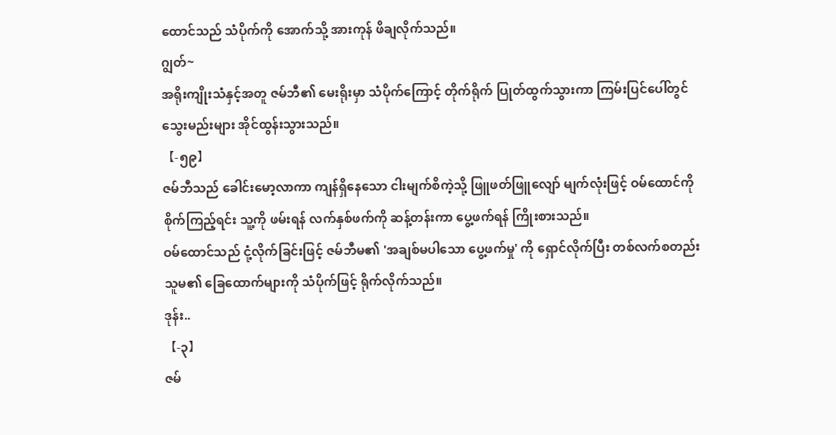ထောင်သည် သံပိုက်ကို အောက်သို့ အားကုန် ဖိချလိုက်သည်။
ဂျွတ်~
အရိုးကျိုးသံနှင့်အတူ ဇမ်ဘီ၏ မေးရိုးမှာ သံပိုက်ကြောင့် တိုက်ရိုက် ပြုတ်ထွက်သွားကာ ကြမ်းပြင်ပေါ်တွင် သွေးမည်းများ အိုင်ထွန်းသွားသည်။
【-၅၉】
ဇမ်ဘီသည် ခေါင်းမော့လာကာ ကျန်ရှိနေသော ငါးမျက်စိကဲ့သို့ ဖြူဖတ်ဖြူလျော် မျက်လုံးဖြင့် ဝမ်ထောင်ကို စိုက်ကြည့်ရင်း သူ့ကို ဖမ်းရန် လက်နှစ်ဖက်ကို ဆန့်တန်းကာ ပွေ့ဖက်ရန် ကြိုးစားသည်။
ဝမ်ထောင်သည် ငုံ့လိုက်ခြင်းဖြင့် ဇမ်ဘီမ၏ 'အချစ်မပါသော ပွေ့ဖက်မှု' ကို ရှောင်လိုက်ပြီး တစ်လက်စတည်း သူမ၏ ခြေထောက်များကို သံပိုက်ဖြင့် ရိုက်လိုက်သည်။
ဒုန်း..
【-၃】
ဇမ်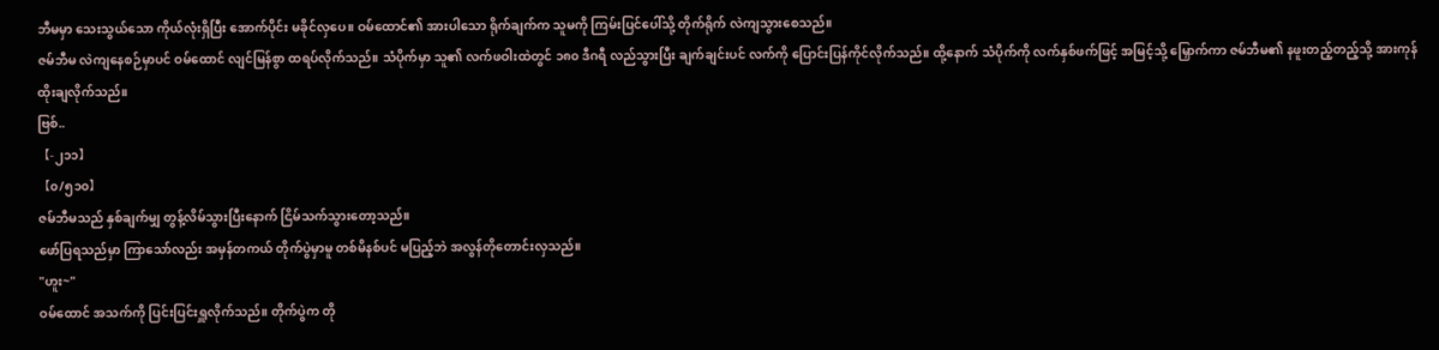ဘီမမှာ သေးသွယ်သော ကိုယ်လုံးရှိပြီး အောက်ပိုင်း မခိုင်လှပေ။ ဝမ်ထောင်၏ အားပါသော ရိုက်ချက်က သူမကို ကြမ်းပြင်ပေါ်သို့ တိုက်ရိုက် လဲကျသွားစေသည်။
ဇမ်ဘီမ လဲကျနေစဉ်မှာပင် ဝမ်ထောင် လျင်မြန်စွာ ထရပ်လိုက်သည်။ သံပိုက်မှာ သူ၏ လက်ဖဝါးထဲတွင် ၁၈၀ ဒီဂရီ လည်သွားပြီး ချက်ချင်းပင် လက်ကို ပြောင်းပြန်ကိုင်လိုက်သည်။ ထို့နောက် သံပိုက်ကို လက်နှစ်ဖက်ဖြင့် အမြင့်သို့ မြှောက်ကာ ဇမ်ဘီမ၏ နဖူးတည့်တည့်သို့ အားကုန် ထိုးချလိုက်သည်။
ဗြစ်..
【-၂၁၁】
【၀/၅၁၀】
ဇမ်ဘီမသည် နှစ်ချက်မျှ တွန့်လိမ်သွားပြီးနောက် ငြိမ်သက်သွားတော့သည်။
ဖော်ပြရသည်မှာ ကြာသော်လည်း အမှန်တကယ် တိုက်ပွဲမှာမူ တစ်မိနစ်ပင် မပြည့်ဘဲ အလွန်တိုတောင်းလှသည်။
"ဟူး~"
ဝမ်ထောင် အသက်ကို ပြင်းပြင်းရှူလိုက်သည်။ တိုက်ပွဲက တို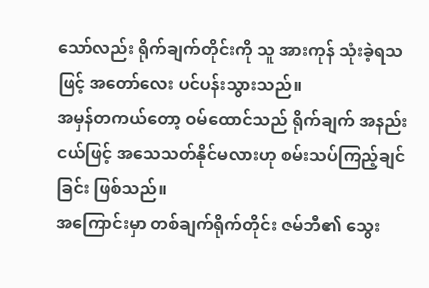သော်လည်း ရိုက်ချက်တိုင်းကို သူ အားကုန် သုံးခဲ့ရသဖြင့် အတော်လေး ပင်ပန်းသွားသည်။
အမှန်တကယ်တော့ ဝမ်ထောင်သည် ရိုက်ချက် အနည်းငယ်ဖြင့် အသေသတ်နိုင်မလားဟု စမ်းသပ်ကြည့်ချင်ခြင်း ဖြစ်သည်။
အကြောင်းမှာ တစ်ချက်ရိုက်တိုင်း ဇမ်ဘီ၏ သွေး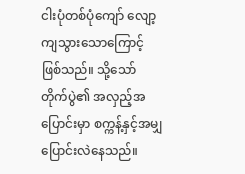ငါးပုံတစ်ပုံကျော် လျော့ကျသွားသောကြောင့် ဖြစ်သည်။ သို့သော် တိုက်ပွဲ၏ အလှည့်အပြောင်းမှာ စက္ကန့်နှင့်အမျှ ပြောင်းလဲနေသည်။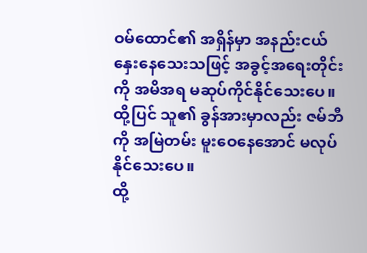ဝမ်ထောင်၏ အရှိန်မှာ အနည်းငယ် နှေးနေသေးသဖြင့် အခွင့်အရေးတိုင်းကို အမိအရ မဆုပ်ကိုင်နိုင်သေးပေ။ ထို့ပြင် သူ၏ ခွန်အားမှာလည်း ဇမ်ဘီကို အမြဲတမ်း မူးဝေနေအောင် မလုပ်နိုင်သေးပေ။
ထို့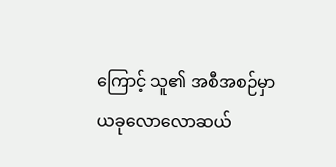ကြောင့် သူ၏ အစီအစဉ်မှာ ယခုလောလောဆယ်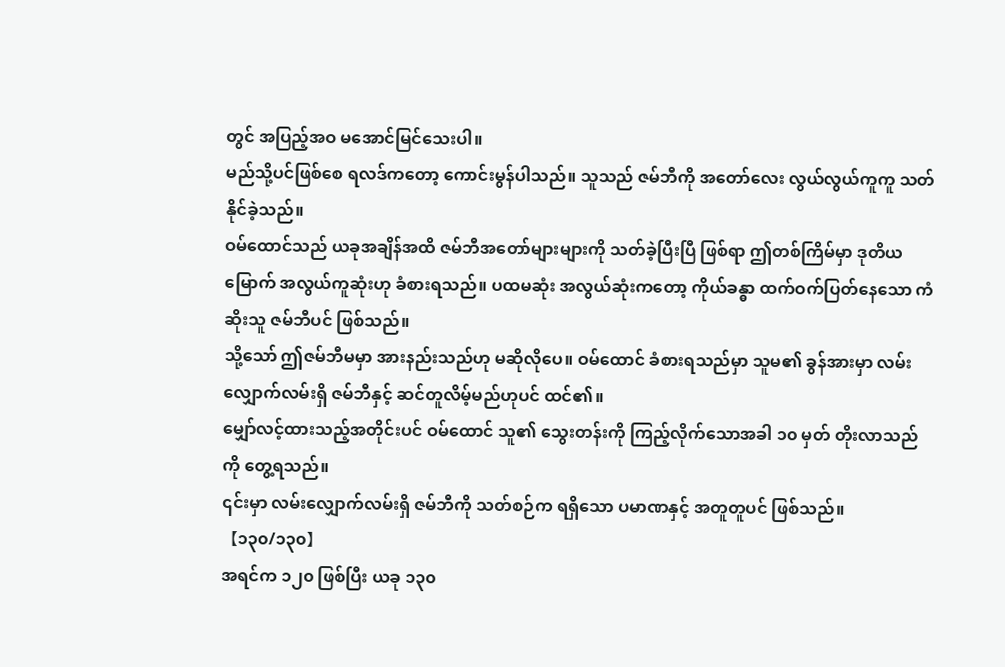တွင် အပြည့်အဝ မအောင်မြင်သေးပါ။
မည်သို့ပင်ဖြစ်စေ ရလဒ်ကတော့ ကောင်းမွန်ပါသည်။ သူသည် ဇမ်ဘီကို အတော်လေး လွယ်လွယ်ကူကူ သတ်နိုင်ခဲ့သည်။
ဝမ်ထောင်သည် ယခုအချိန်အထိ ဇမ်ဘီအတော်များများကို သတ်ခဲ့ပြီးပြီ ဖြစ်ရာ ဤတစ်ကြိမ်မှာ ဒုတိယမြောက် အလွယ်ကူဆုံးဟု ခံစားရသည်။ ပထမဆုံး အလွယ်ဆုံးကတော့ ကိုယ်ခန္ဓာ ထက်ဝက်ပြတ်နေသော ကံဆိုးသူ ဇမ်ဘီပင် ဖြစ်သည်။
သို့သော် ဤဇမ်ဘီမမှာ အားနည်းသည်ဟု မဆိုလိုပေ။ ဝမ်ထောင် ခံစားရသည်မှာ သူမ၏ ခွန်အားမှာ လမ်းလျှောက်လမ်းရှိ ဇမ်ဘီနှင့် ဆင်တူလိမ့်မည်ဟုပင် ထင်၏။
မျှော်လင့်ထားသည့်အတိုင်းပင် ဝမ်ထောင် သူ၏ သွေးတန်းကို ကြည့်လိုက်သောအခါ ၁၀ မှတ် တိုးလာသည်ကို တွေ့ရသည်။
၎င်းမှာ လမ်းလျှောက်လမ်းရှိ ဇမ်ဘီကို သတ်စဉ်က ရရှိသော ပမာဏနှင့် အတူတူပင် ဖြစ်သည်။
【၁၃၀/၁၃၀】
အရင်က ၁၂၀ ဖြစ်ပြီး ယခု ၁၃၀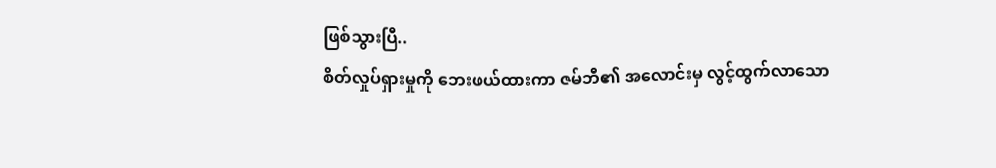ဖြစ်သွားပြီ..
စိတ်လှုပ်ရှားမှုကို ဘေးဖယ်ထားကာ ဇမ်ဘီ၏ အလောင်းမှ လွင့်ထွက်လာသော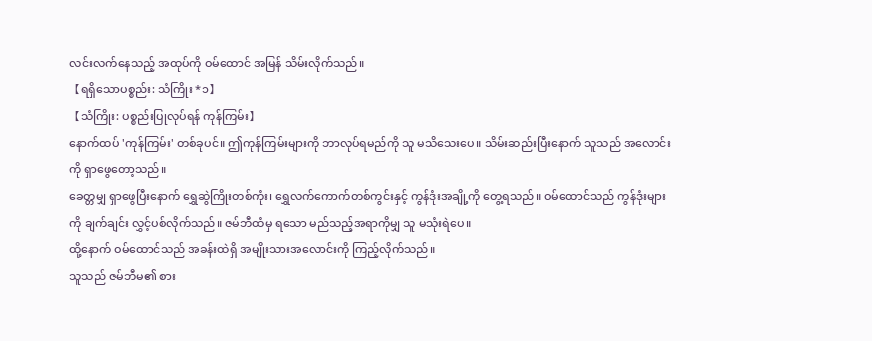လင်းလက်နေသည့် အထုပ်ကို ဝမ်ထောင် အမြန် သိမ်းလိုက်သည်။
【ရရှိသောပစ္စည်း: သံကြိုး *၁】
【သံကြိုး: ပစ္စည်းပြုလုပ်ရန် ကုန်ကြမ်း】
နောက်ထပ် 'ကုန်ကြမ်း' တစ်ခုပင်။ ဤကုန်ကြမ်းများကို ဘာလုပ်ရမည်ကို သူ မသိသေးပေ။ သိမ်းဆည်းပြီးနောက် သူသည် အလောင်းကို ရှာဖွေတော့သည်။
ခေတ္တမျှ ရှာဖွေပြီးနောက် ရွှေဆွဲကြိုးတစ်ကုံး၊ ရွှေလက်ကောက်တစ်ကွင်းနှင့် ကွန်ဒုံးအချို့ကို တွေ့ရသည်။ ဝမ်ထောင်သည် ကွန်ဒုံးများကို ချက်ချင်း လွှင့်ပစ်လိုက်သည်။ ဇမ်ဘီထံမှ ရသော မည်သည့်အရာကိုမျှ သူ မသုံးရဲပေ။
ထို့နောက် ဝမ်ထောင်သည် အခန်းထဲရှိ အမျိုးသားအလောင်းကို ကြည့်လိုက်သည်။
သူသည် ဇမ်ဘီမ၏ စား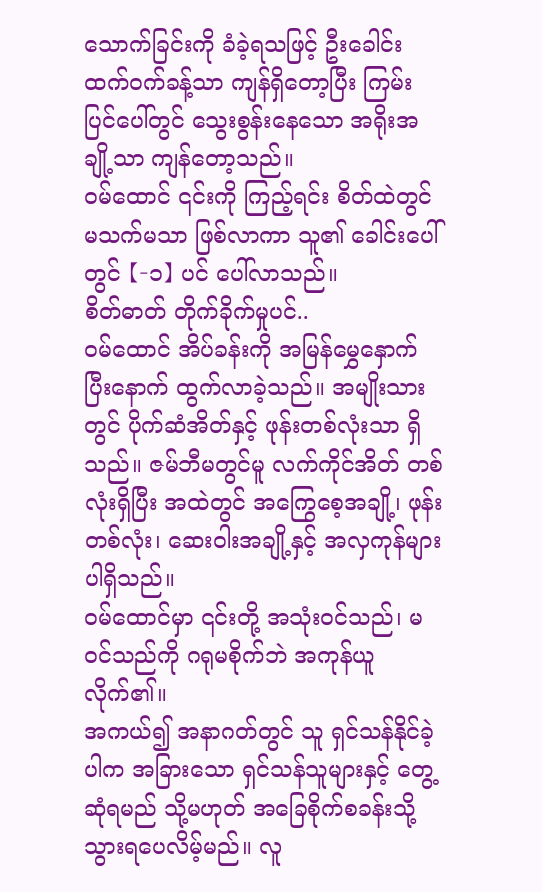သောက်ခြင်းကို ခံခဲ့ရသဖြင့် ဦးခေါင်း ထက်ဝက်ခန့်သာ ကျန်ရှိတော့ပြီး ကြမ်းပြင်ပေါ်တွင် သွေးစွန်းနေသော အရိုးအချို့သာ ကျန်တော့သည်။
ဝမ်ထောင် ၎င်းကို ကြည့်ရင်း စိတ်ထဲတွင် မသက်မသာ ဖြစ်လာကာ သူ၏ ခေါင်းပေါ်တွင် 【-၁】 ပင် ပေါ်လာသည်။
စိတ်ဓာတ် တိုက်ခိုက်မှုပင်..
ဝမ်ထောင် အိပ်ခန်းကို အမြန်မွှေနှောက်ပြီးနောက် ထွက်လာခဲ့သည်။ အမျိုးသားတွင် ပိုက်ဆံအိတ်နှင့် ဖုန်းတစ်လုံးသာ ရှိသည်။ ဇမ်ဘီမတွင်မူ လက်ကိုင်အိတ် တစ်လုံးရှိပြီး အထဲတွင် အကြွေစေ့အချို့၊ ဖုန်းတစ်လုံး၊ ဆေးဝါးအချို့နှင့် အလှကုန်များ ပါရှိသည်။
ဝမ်ထောင်မှာ ၎င်းတို့ အသုံးဝင်သည်၊ မဝင်သည်ကို ဂရုမစိုက်ဘဲ အကုန်ယူလိုက်၏။
အကယ်၍ အနာဂတ်တွင် သူ ရှင်သန်နိုင်ခဲ့ပါက အခြားသော ရှင်သန်သူများနှင့် တွေ့ဆုံရမည် သို့မဟုတ် အခြေစိုက်စခန်းသို့ သွားရပေလိမ့်မည်။ လူ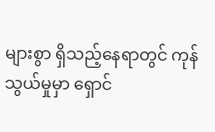များစွာ ရှိသည့်နေရာတွင် ကုန်သွယ်မှုမှာ ရှောင်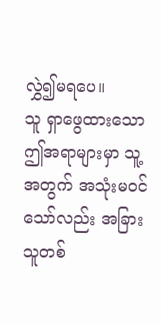လွှဲ၍မရပေ။
သူ ရှာဖွေထားသော ဤအရာများမှာ သူ့အတွက် အသုံးမဝင်သော်လည်း အခြားသူတစ်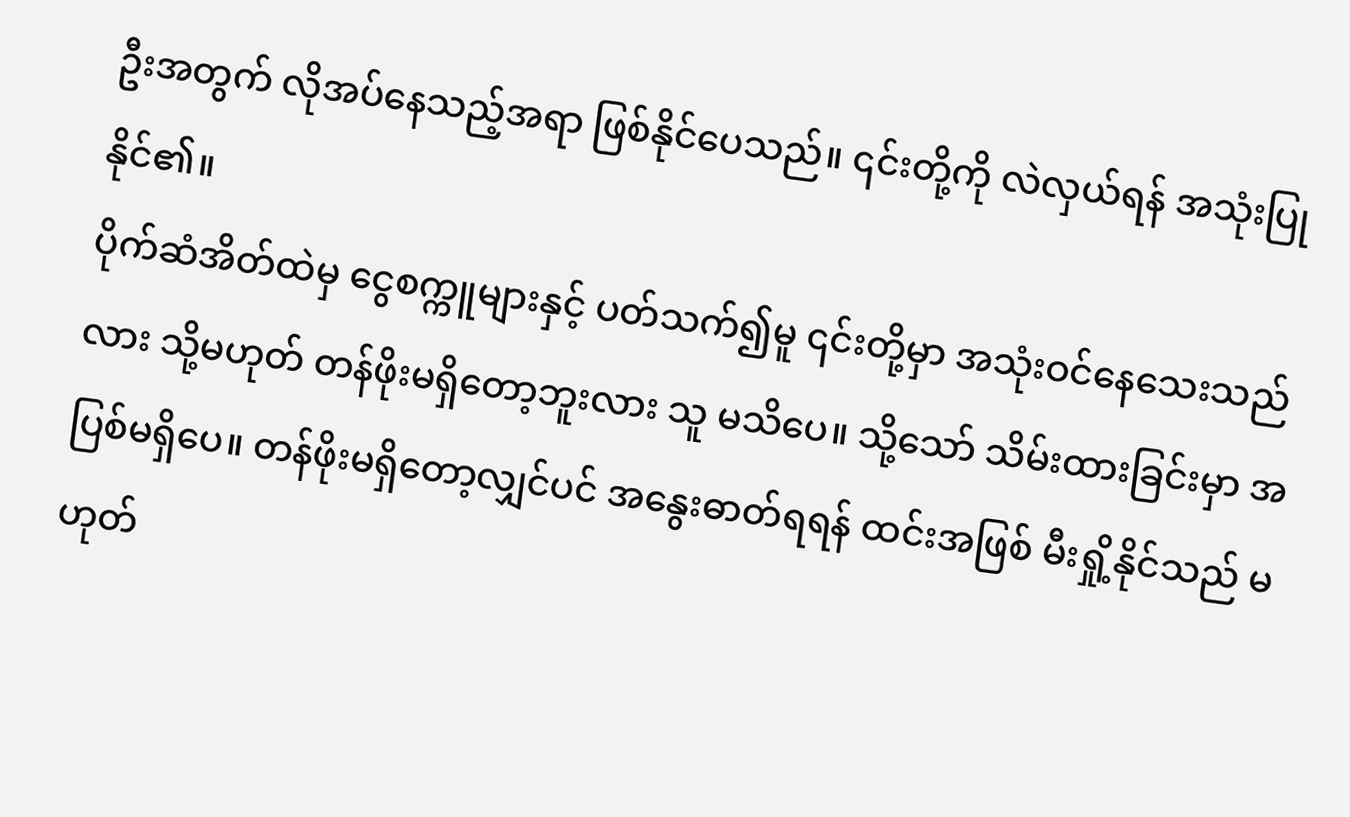ဦးအတွက် လိုအပ်နေသည့်အရာ ဖြစ်နိုင်ပေသည်။ ၎င်းတို့ကို လဲလှယ်ရန် အသုံးပြုနိုင်၏။
ပိုက်ဆံအိတ်ထဲမှ ငွေစက္ကူများနှင့် ပတ်သက်၍မူ ၎င်းတို့မှာ အသုံးဝင်နေသေးသည်လား သို့မဟုတ် တန်ဖိုးမရှိတော့ဘူးလား သူ မသိပေ။ သို့သော် သိမ်းထားခြင်းမှာ အပြစ်မရှိပေ။ တန်ဖိုးမရှိတော့လျှင်ပင် အနွေးဓာတ်ရရန် ထင်းအဖြစ် မီးရှို့နိုင်သည် မဟုတ်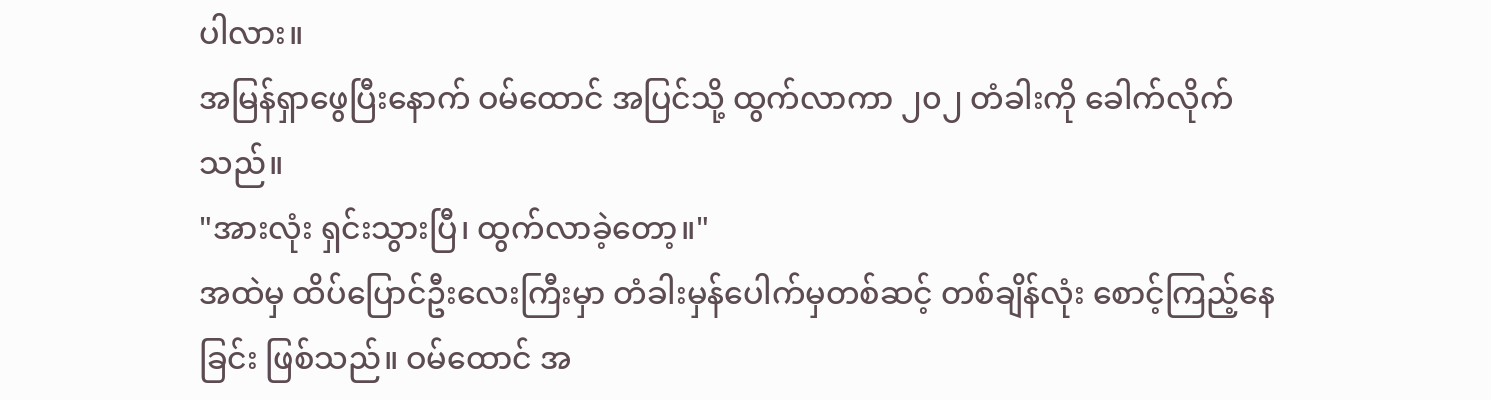ပါလား။
အမြန်ရှာဖွေပြီးနောက် ဝမ်ထောင် အပြင်သို့ ထွက်လာကာ ၂၀၂ တံခါးကို ခေါက်လိုက်သည်။
"အားလုံး ရှင်းသွားပြီ၊ ထွက်လာခဲ့တော့။"
အထဲမှ ထိပ်ပြောင်ဦးလေးကြီးမှာ တံခါးမှန်ပေါက်မှတစ်ဆင့် တစ်ချိန်လုံး စောင့်ကြည့်နေခြင်း ဖြစ်သည်။ ဝမ်ထောင် အ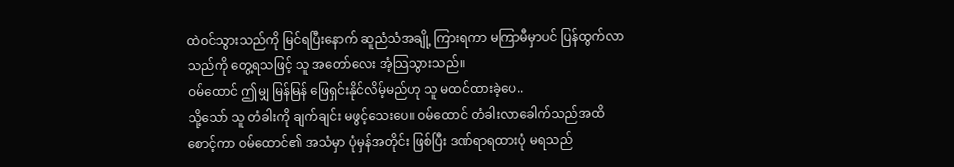ထဲဝင်သွားသည်ကို မြင်ရပြီးနောက် ဆူညံသံအချို့ ကြားရကာ မကြာမီမှာပင် ပြန်ထွက်လာသည်ကို တွေ့ရသဖြင့် သူ အတော်လေး အံ့သြသွားသည်။
ဝမ်ထောင် ဤမျှ မြန်မြန် ဖြေရှင်းနိုင်လိမ့်မည်ဟု သူ မထင်ထားခဲ့ပေ..
သို့သော် သူ တံခါးကို ချက်ချင်း မဖွင့်သေးပေ။ ဝမ်ထောင် တံခါးလာခေါက်သည်အထိ စောင့်ကာ ဝမ်ထောင်၏ အသံမှာ ပုံမှန်အတိုင်း ဖြစ်ပြီး ဒဏ်ရာရထားပုံ မရသည်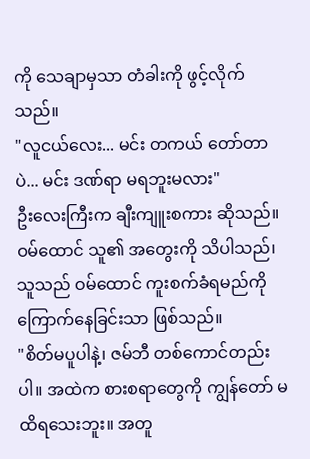ကို သေချာမှသာ တံခါးကို ဖွင့်လိုက်သည်။
"လူငယ်လေး... မင်း တကယ် တော်တာပဲ... မင်း ဒဏ်ရာ မရဘူးမလား"
ဦးလေးကြီးက ချီးကျူးစကား ဆိုသည်။ ဝမ်ထောင် သူ၏ အတွေးကို သိပါသည်၊ သူသည် ဝမ်ထောင် ကူးစက်ခံရမည်ကို ကြောက်နေခြင်းသာ ဖြစ်သည်။
"စိတ်မပူပါနဲ့၊ ဇမ်ဘီ တစ်ကောင်တည်းပါ။ အထဲက စားစရာတွေကို ကျွန်တော် မထိရသေးဘူး။ အတူ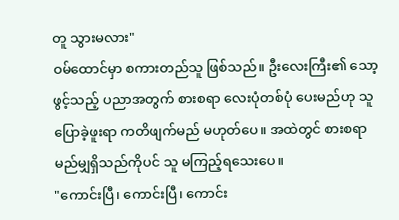တူ သွားမလား"
ဝမ်ထောင်မှာ စကားတည်သူ ဖြစ်သည်။ ဦးလေးကြီး၏ သော့ဖွင့်သည့် ပညာအတွက် စားစရာ လေးပုံတစ်ပုံ ပေးမည်ဟု သူ ပြောခဲ့ဖူးရာ ကတိဖျက်မည် မဟုတ်ပေ။ အထဲတွင် စားစရာ မည်မျှရှိသည်ကိုပင် သူ မကြည့်ရသေးပေ။
"ကောင်းပြီ၊ ကောင်းပြီ၊ ကောင်း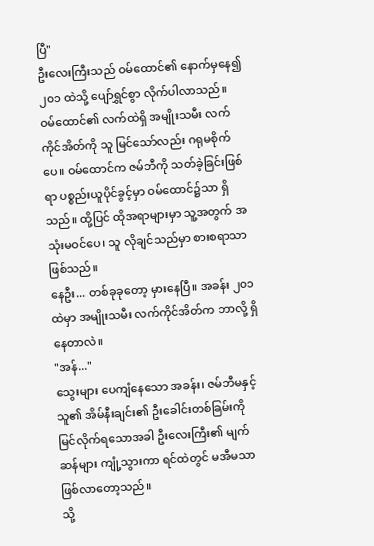ပြီ"
ဦးလေးကြီးသည် ဝမ်ထောင်၏ နောက်မှနေ၍ ၂၀၁ ထဲသို့ ပျော်ရွှင်စွာ လိုက်ပါလာသည်။
ဝမ်ထောင်၏ လက်ထဲရှိ အမျိုးသမီး လက်ကိုင်အိတ်ကို သူ မြင်သော်လည်း ဂရုမစိုက်ပေ။ ဝမ်ထောင်က ဇမ်ဘီကို သတ်ခဲ့ခြင်းဖြစ်ရာ ပစ္စည်းယူပိုင်ခွင့်မှာ ဝမ်ထောင်၌သာ ရှိသည်။ ထို့ပြင် ထိုအရာများမှာ သူ့အတွက် အသုံးမဝင်ပေ၊ သူ လိုချင်သည်မှာ စားစရာသာ ဖြစ်သည်။
နေဦး... တစ်ခုခုတော့ မှားနေပြီ။ အခန်း ၂၀၁ ထဲမှာ အမျိုးသမီး လက်ကိုင်အိတ်က ဘာလို့ ရှိနေတာလဲ။
"အန်..."
သွေးများ ပေကျံနေသော အခန်း၊ ဇမ်ဘီမနှင့် သူ၏ အိမ်နီးချင်း၏ ဦးခေါင်းတစ်ခြမ်းကို မြင်လိုက်ရသောအခါ ဦးလေးကြီး၏ မျက်ဆန်များ ကျုံ့သွားကာ ရင်ထဲတွင် မအီမသာ ဖြစ်လာတော့သည်။
သို့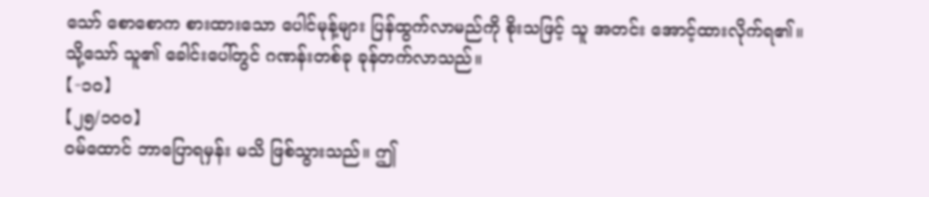သော် စောစောက စားထားသော ပေါင်မုန့်များ ပြန်ထွက်လာမည်ကို စိုးသဖြင့် သူ အတင်း အောင့်ထားလိုက်ရ၏။
သို့သော် သူ၏ ခေါင်းပေါ်တွင် ဂဏန်းတစ်ခု ခုန်တက်လာသည်။
【-၁၀】
【၂၅/၁၀၀】
ဝမ်ထောင် ဘာပြောရမှန်း မသိ ဖြစ်သွားသည်။ ဤ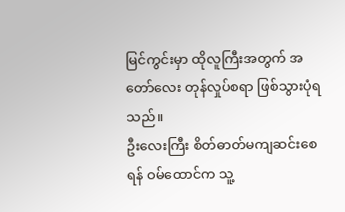မြင်ကွင်းမှာ ထိုလူကြီးအတွက် အတော်လေး တုန်လှုပ်စရာ ဖြစ်သွားပုံရသည်။
ဦးလေးကြီး စိတ်ဓာတ်မကျဆင်းစေရန် ဝမ်ထောင်က သူ့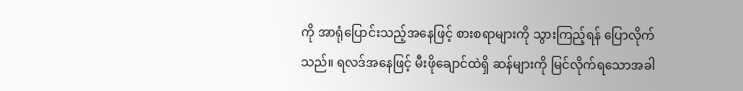ကို အာရုံပြောင်းသည့်အနေဖြင့် စားစရာများကို သွားကြည့်ရန် ပြောလိုက်သည်။ ရလဒ်အနေဖြင့် မီးဖိုချောင်ထဲရှိ ဆန်များကို မြင်လိုက်ရသောအခါ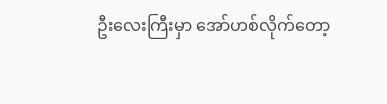ဦးလေးကြီးမှာ အော်ဟစ်လိုက်တော့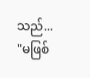သည်...
"မဖြစ်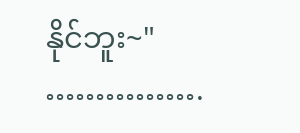နိုင်ဘူး~"
…………….